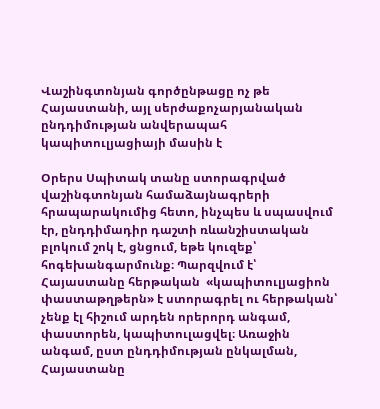Վաշինգտոնյան գործընթացը ոչ թե Հայաստանի, այլ սերժաքոչարյանական ընդդիմության անվերապահ կապիտուլյացիայի մասին է

Օրերս Սպիտակ տանը ստորագրված վաշինգտոնյան համաձայնագրերի հրապարակումից հետո, ինչպես և սպասվում էր, ընդդիմադիր դաշտի ռևանշիստական բլոկում շոկ է, ցնցում, եթե կուզեք՝ հոգեխանգարմունք։ Պարզվում է՝ Հայաստանը հերթական  «կապիտուլյացիոն փաստաթղթերն» է ստորագրել ու հերթական՝ չենք էլ հիշում արդեն որերորդ անգամ, փաստորեն, կապիտուլացվել։ Առաջին անգամ, ըստ ընդդիմության ընկալման,  Հայաստանը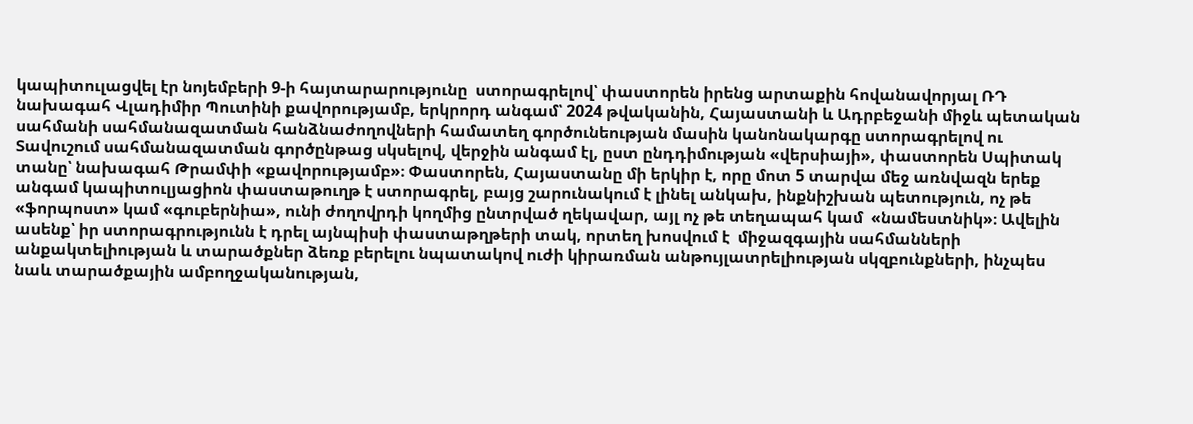կապիտուլացվել էր նոյեմբերի 9-ի հայտարարությունը  ստորագրելով՝ փաստորեն իրենց արտաքին հովանավորյալ ՌԴ նախագահ Վլադիմիր Պուտինի քավորությամբ, երկրորդ անգամ՝ 2024 թվականին, Հայաստանի և Ադրբեջանի միջև պետական սահմանի սահմանազատման հանձնաժողովների համատեղ գործունեության մասին կանոնակարգը ստորագրելով ու Տավուշում սահմանազատման գործընթաց սկսելով, վերջին անգամ էլ, ըստ ընդդիմության «վերսիայի», փաստորեն Սպիտակ տանը՝ նախագահ Թրամփի «քավորությամբ»։ Փաստորեն, Հայաստանը մի երկիր է, որը մոտ 5 տարվա մեջ առնվազն երեք անգամ կապիտուլյացիոն փաստաթուղթ է ստորագրել, բայց շարունակում է լինել անկախ, ինքնիշխան պետություն, ոչ թե «ֆորպոստ» կամ «գուբերնիա», ունի ժողովրդի կողմից ընտրված ղեկավար, այլ ոչ թե տեղապահ կամ  «նամեստնիկ»։ Ավելին ասենք՝ իր ստորագրությունն է դրել այնպիսի փաստաթղթերի տակ, որտեղ խոսվում է  միջազգային սահմանների անքակտելիության և տարածքներ ձեռք բերելու նպատակով ուժի կիրառման անթույլատրելիության սկզբունքների, ինչպես նաև տարածքային ամբողջականության,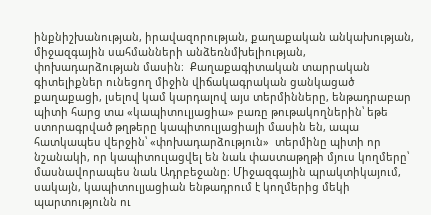ինքնիշխանության, իրավազորության, քաղաքական անկախության, միջազգային սահմանների անձեռնմխելիության,  փոխադարձության մասին։  Քաղաքագիտական տարրական գիտելիքներ ունեցող միջին վիճակագրական ցանկացած քաղաքացի, լսելով կամ կարդալով այս տերմինները, ենթադրաբար պիտի հարց տա «կապիտուլյացիա» բառը թութակողներին՝ եթե ստորագրված թղթերը կապիտուլյացիայի մասին են, ապա հատկապես վերջին՝ «փոխադարձություն»  տերմինը պիտի որ նշանակի, որ կապիտուլացվել են նաև փաստաթղթի մյուս կողմերը՝ մասնավորապես նաև Ադրբեջանը։ Միջազգային պրակտիկայում, սակայն, կապիտուլյացիան ենթադրում է կողմերից մեկի պարտությունն ու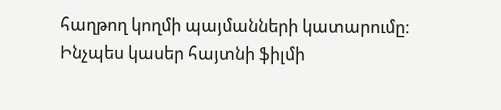հաղթող կողմի պայմանների կատարումը։ Ինչպես կասեր հայտնի ֆիլմի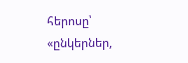հերոսը՝ «ընկերներ,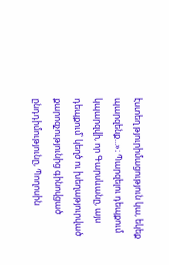էստեղ թյուրիմացություն կա, եկեք պարզենք...»։ Պարզելու դեպքում կպարզվի, որ Գարսևանը, այս դեպքում՝ կեղծ ու խեղաթյուրված քարոզչությունից գինովցած ընդդիմությունը, Պողոսին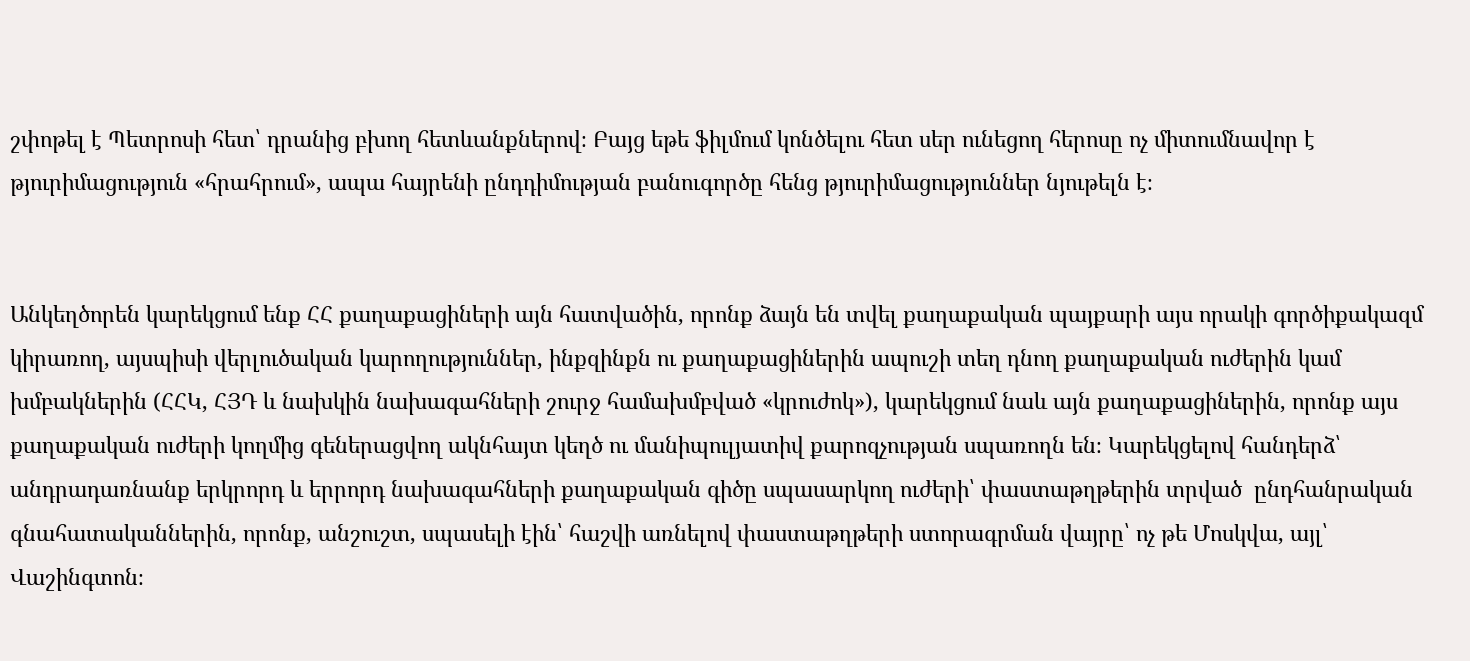շփոթել է Պետրոսի հետ՝ դրանից բխող հետևանքներով։ Բայց եթե ֆիլմում կոնծելու հետ սեր ունեցող հերոսը ոչ միտումնավոր է թյուրիմացություն «հրահրում», ապա հայրենի ընդդիմության բանուգործը հենց թյուրիմացություններ նյութելն է։


Անկեղծորեն կարեկցում ենք ՀՀ քաղաքացիների այն հատվածին, որոնք ձայն են տվել քաղաքական պայքարի այս որակի գործիքակազմ կիրառող, այսպիսի վերլուծական կարողություններ, ինքզինքն ու քաղաքացիներին ապուշի տեղ դնող քաղաքական ուժերին կամ խմբակներին (ՀՀԿ, ՀՅԴ և նախկին նախագահների շուրջ համախմբված «կրուժոկ»), կարեկցում նաև այն քաղաքացիներին, որոնք այս քաղաքական ուժերի կողմից գեներացվող ակնհայտ կեղծ ու մանիպուլյատիվ քարոզչության սպառողն են։ Կարեկցելով հանդերձ՝ անդրադառնանք երկրորդ և երրորդ նախագահների քաղաքական գիծը սպասարկող ուժերի՝ փաստաթղթերին տրված  ընդհանրական գնահատականներին, որոնք, անշուշտ, սպասելի էին՝ հաշվի առնելով փաստաթղթերի ստորագրման վայրը՝ ոչ թե Մոսկվա, այլ՝ Վաշինգտոն։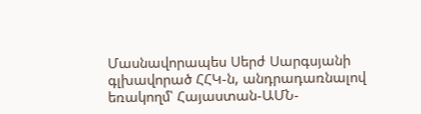Մասնավորապես Սերժ Սարգսյանի գլխավորած ՀՀԿ-ն, անդրադառնալով եռակողմ՝ Հայաստան-ԱՄՆ-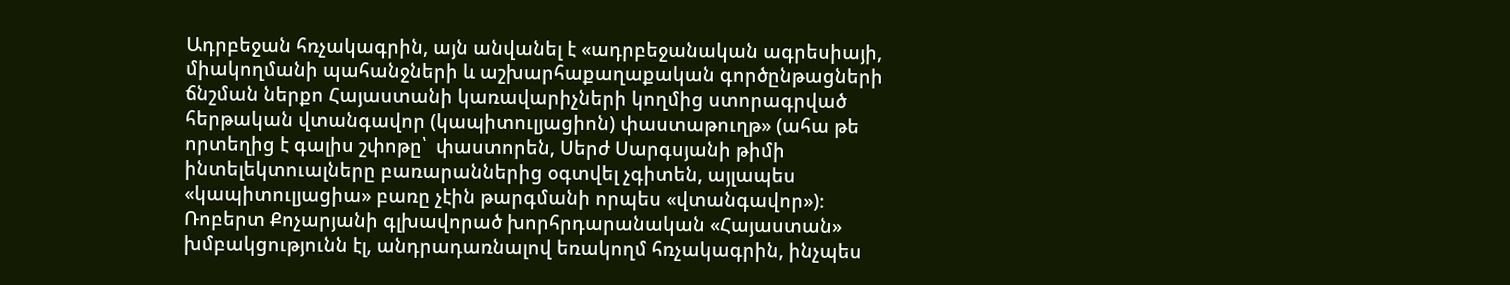Ադրբեջան հռչակագրին, այն անվանել է «ադրբեջանական ագրեսիայի, միակողմանի պահանջների և աշխարհաքաղաքական գործընթացների ճնշման ներքո Հայաստանի կառավարիչների կողմից ստորագրված հերթական վտանգավոր (կապիտուլյացիոն) փաստաթուղթ» (ահա թե որտեղից է գալիս շփոթը՝  փաստորեն, Սերժ Սարգսյանի թիմի ինտելեկտուալները բառարաններից օգտվել չգիտեն, այլապես  «կապիտուլյացիա» բառը չէին թարգմանի որպես «վտանգավոր»)։  Ռոբերտ Քոչարյանի գլխավորած խորհրդարանական «Հայաստան» խմբակցությունն էլ, անդրադառնալով եռակողմ հռչակագրին, ինչպես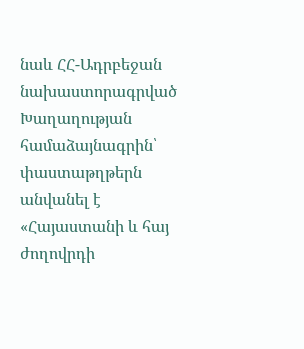նաև ՀՀ-Ադրբեջան նախաստորագրված Խաղաղության  համաձայնագրին՝ փաստաթղթերն անվանել է  «Հայաստանի և հայ ժողովրդի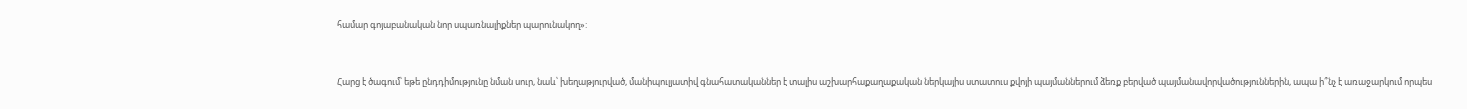համար գոյաբանական նոր սպառնալիքներ պարունակող»:


Հարց է ծագում՝ եթե ընդդիմությունը նման սուր, նաև՝ խեղաթյուրված, մանիպուլյատիվ գնահատականներ է տալիս աշխարհաքաղաքական ներկայիս ստատուս քվոյի պայմաններում ձեռք բերված պայմանավորվածություններին, ապա ի՞նչ է առաջարկում որպես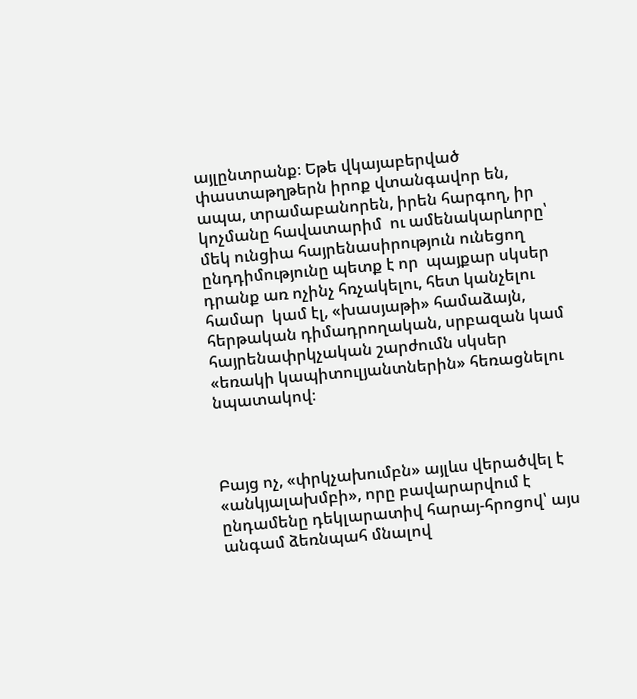այլընտրանք։ Եթե վկայաբերված փաստաթղթերն իրոք վտանգավոր են, ապա, տրամաբանորեն, իրեն հարգող, իր կոչմանը հավատարիմ  ու ամենակարևորը՝ մեկ ունցիա հայրենասիրություն ունեցող ընդդիմությունը պետք է որ  պայքար սկսեր դրանք առ ոչինչ հռչակելու, հետ կանչելու համար  կամ էլ, «խասյաթի» համաձայն, հերթական դիմադրողական, սրբազան կամ հայրենափրկչական շարժումն սկսեր  «եռակի կապիտուլյանտներին» հեռացնելու նպատակով։



Բայց ոչ, «փրկչախումբն» այլևս վերածվել է «անկյալախմբի», որը բավարարվում է ընդամենը դեկլարատիվ հարայ-հրոցով՝ այս անգամ ձեռնպահ մնալով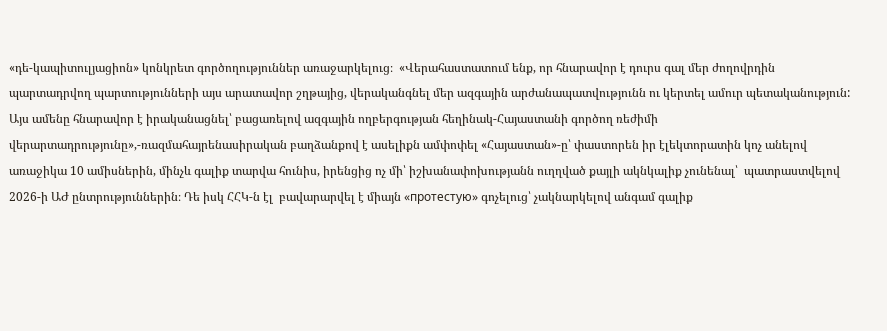«դե-կապիտուլյացիոն» կոնկրետ գործողություններ առաջարկելուց։  «Վերահաստատում ենք, որ հնարավոր է դուրս գալ մեր ժողովրդին պարտադրվող պարտությունների այս արատավոր շղթայից, վերականգնել մեր ազգային արժանապատվությունն ու կերտել ամուր պետականություն: Այս ամենը հնարավոր է իրականացնել՝ բացառելով ազգային ողբերգության հեղինակ-Հայաստանի գործող ռեժիմի վերարտադրությունը»,-ռազմահայրենասիրական բաղձանքով է ասելիքն ամփոփել «Հայաստան»-ը՝ փաստորեն իր էլեկտորատին կոչ անելով  առաջիկա 10 ամիսներին, մինչև գալիք տարվա հունիս, իրենցից ոչ մի՝ իշխանափոխությանն ուղղված քայլի ակնկալիք չունենալ՝  պատրաստվելով  2026-ի ԱԺ ընտրություններին։ Դե իսկ ՀՀԿ-ն էլ  բավարարվել է միայն «протестую» գոչելուց՝ չակնարկելով անգամ գալիք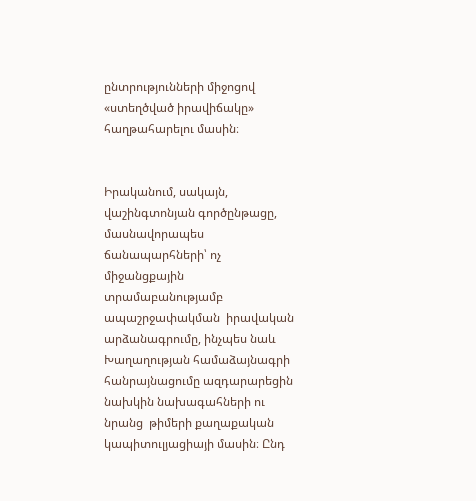ընտրությունների միջոցով «ստեղծված իրավիճակը» հաղթահարելու մասին։


Իրականում, սակայն, վաշինգտոնյան գործընթացը, մասնավորապես ճանապարհների՝ ոչ միջանցքային տրամաբանությամբ ապաշրջափակման  իրավական արձանագրումը, ինչպես նաև Խաղաղության համաձայնագրի հանրայնացումը ազդարարեցին նախկին նախագահների ու նրանց  թիմերի քաղաքական կապիտուլյացիայի մասին։ Ընդ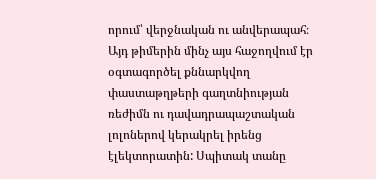որում՝ վերջնական ու անվերապահ։ Այդ թիմերին մինչ այս հաջողվում էր օգտագործել քննարկվող փաստաթղթերի գաղտնիության ռեժիմն ու դավադրապաշտական լոլոներով կերակրել իրենց էլեկտորատին: Սպիտակ տանը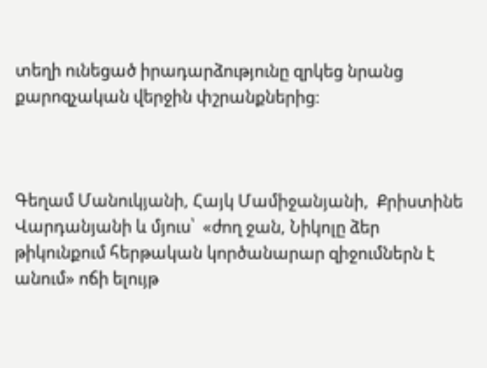տեղի ունեցած իրադարձությունը զրկեց նրանց քարոզչական վերջին փշրանքներից։



Գեղամ Մանուկյանի, Հայկ Մամիջանյանի,  Քրիստինե Վարդանյանի և մյուս՝  «ժող ջան, Նիկոլը ձեր թիկունքում հերթական կործանարար զիջումներն է անում» ոճի ելույթ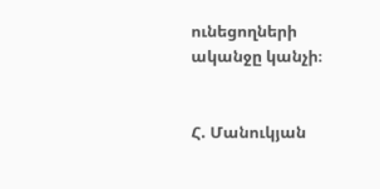ունեցողների ականջը կանչի։


Հ. Մանուկյան